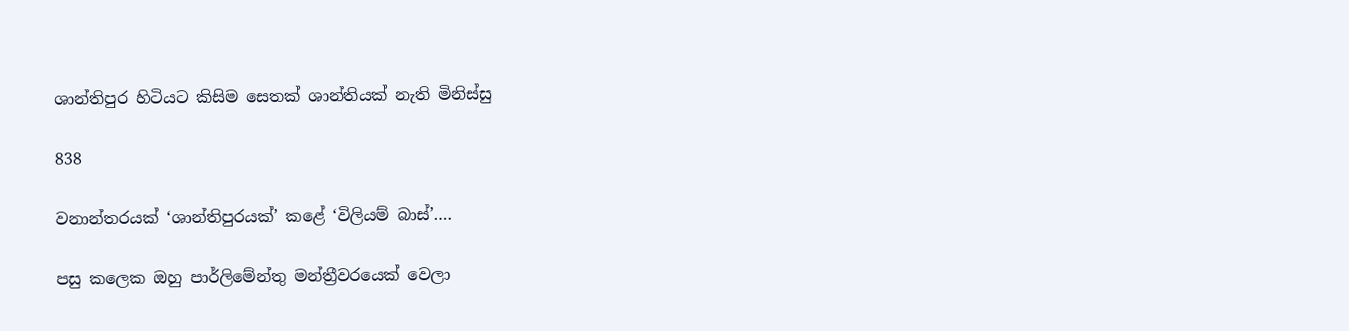ශාන්තිපුර හිටියට කිසිම සෙතක් ශාන්තියක් නැති මිනිස්සු

838

වනාන්තරයක් ‘ශාන්තිපුරයක්’ කළේ ‘විලියම් බාස්’….

පසු කලෙක ඔහු පාර්ලිමේන්තු මන්ත්‍රීවරයෙක් වෙලා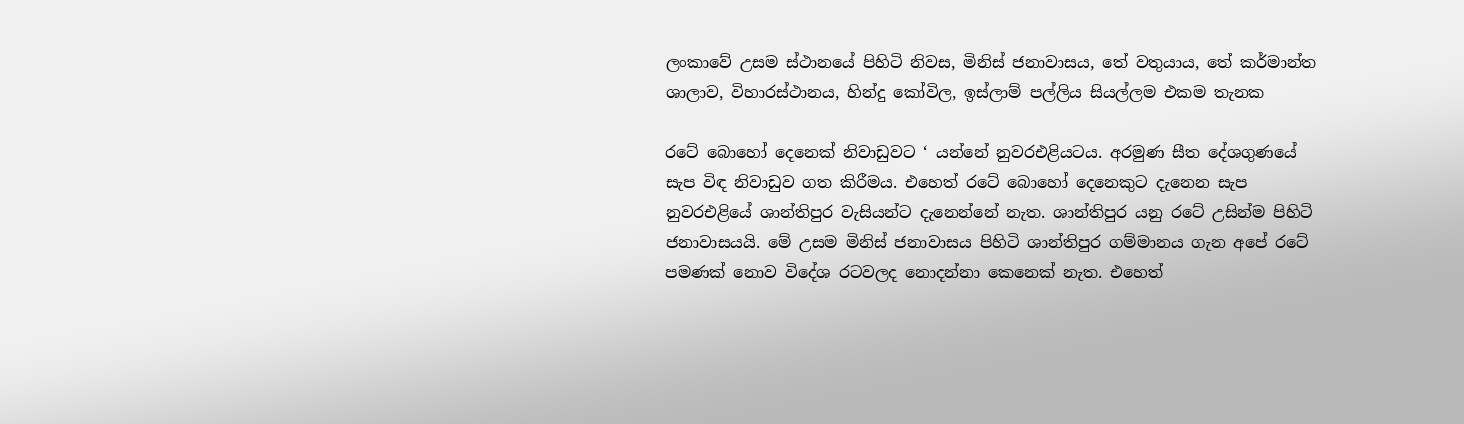ලංකාවේ උසම ස්ථානයේ පිහිටි නිවස, මිනිස් ජනාවාසය, තේ වතුයාය, තේ කර්මාන්ත ශාලාව, විහාරස්ථානය, හින්දු කෝවිල, ඉස්ලාම් පල්ලිය සියල්ලම එකම තැනක

රටේ බොහෝ දෙනෙක් නිවාඩුවට ‘ යන්නේ නුවරඑළියටය. අරමුණ සීත දේශගුණයේ සැප විඳ නිවාඩුව ගත කිරීමය. එහෙත් රටේ බොහෝ දෙනෙකුට දැනෙන සැප නුවරඑළියේ ශාන්තිපුර වැසියන්ට දැනෙන්නේ නැත. ශාන්තිපුර යනු රටේ උසින්ම පිහිටි ජනාවාසයයි. මේ උසම මිනිස් ජනාවාසය පිහිටි ශාන්තිපුර ගම්මානය ගැන අපේ රටේ පමණක් නොව විදේශ රටවලද නොදන්නා කෙනෙක් නැත. එහෙත්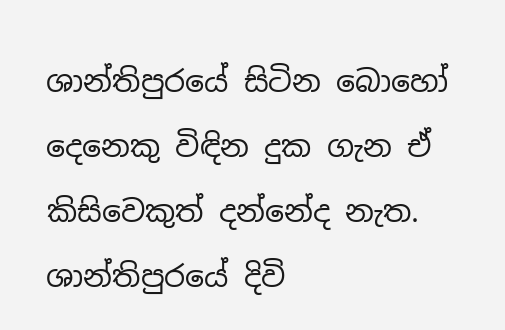ශාන්තිපුරයේ සිටින බොහෝ දෙනෙකු විඳින දුක ගැන ඒ කිසිවෙකුත් දන්නේද නැත. ශාන්තිපුරයේ දිවි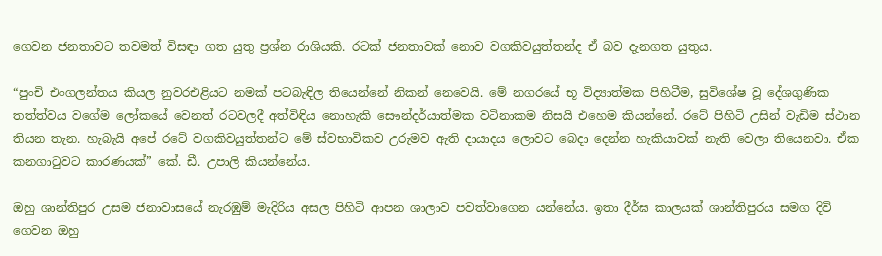ගෙවන ජනතාවට තවමත් විසඳා ගත යුතු ප්‍රශ්න රාශියකි. රටක් ජනතාවක් නොව වගකිවයුත්තන්ද ඒ බව දැනගත යුතුය.

“පුංචි එංගලන්තය කියල නුවරඑළියට නමක් පටබැඳිල තියෙන්නේ නිකන් නෙවෙයි. මේ නගරයේ භූ විද්‍යාත්මක පිහිටීම, සුවිශේෂ වූ දේශගුණික තත්ත්වය වගේම ලෝකයේ වෙනත් රටවලදී අත්විඳිය නොහැකි සෞන්දර්යාත්මක වටිනාකම නිසයි එහෙම කියන්නේ. රටේ පිහිටි උසින් වැඩිම ස්ථාන තියන තැන. හැබැයි අපේ රටේ වගකිවයුත්තන්ට මේ ස්වභාවිකව උරුමව ඇති දායාදය ලොවට බෙදා දෙන්න හැකියාවක් නැති වෙලා තියෙනවා. ඒක කනගාටුවට කාරණයක්” කේ. ඩී. උපාලි කියන්නේය.

ඔහු ශාන්තිපුර උසම ජනාවාසයේ නැරඹුම් මැදිරිය අසල පිහිටි ආපන ශාලාව පවත්වාගෙන යන්නේය. ඉතා දීර්ඝ කාලයක් ශාන්තිපුරය සමග දිවි ගෙවන ඔහු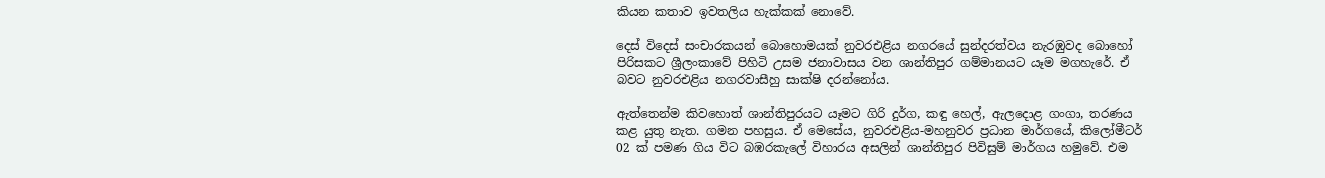කියන කතාව ඉවතලිය හැක්කක් නොවේ.

දෙස් විදෙස් සංචාරකයන් බොහොමයක් නුවරඑළිය නගරයේ සුන්දරත්වය නැරඹුවද බොහෝ පිරිසකට ශ්‍රීලංකාවේ පිහිටි උසම ජනාවාසය වන ශාන්තිපුර ගම්මානයට යෑම මගහැරේ. ඒ බවට නුවරඑළිය නගරවාසීහු සාක්ෂි දරන්නෝය.

ඇත්තෙන්ම කිවහොත් ශාන්තිපුරයට යෑමට ගිරි දුර්ග, කඳු හෙල්, ඇලදොළ ගංගා, තරණය කළ යුතු නැත. ගමන පහසුය. ඒ මෙසේය, නුවරඑළිය-මහනුවර ප්‍රධාන මාර්ගයේ, කිලෝමීටර් 02 ක් පමණ ගිය විට බඹරකැලේ විහාරය අසලින් ශාන්තිපුර පිවිසුම් මාර්ගය හමුවේ. එම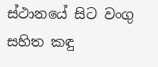ස්ථානයේ සිට වංගු සහිත කඳු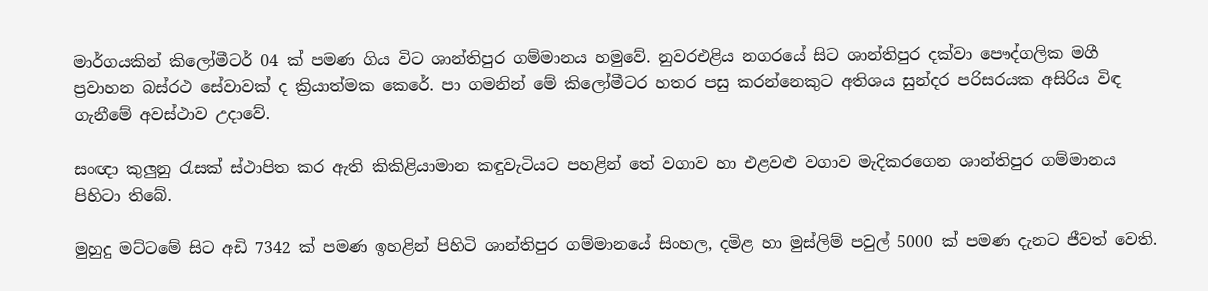මාර්ගයකින් කිලෝමීටර් 04 ක් පමණ ගිය විට ශාන්තිපුර ගම්මානය හමුවේ. නුවරඑළිය නගරයේ සිට ශාන්තිපුර දක්වා පෞද්ගලික මගී ප්‍රවාහන බස්රථ සේවාවක් ද ක්‍රියාත්මක කෙරේ. පා ගමනින් මේ කිලෝමීටර හතර පසු කරන්නෙකුට අතිශය සුන්දර පරිසරයක අසිරිය විඳ ගැනීමේ අවස්ථාව උදාවේ.

සංඥා කුලුනු රැසක් ස්ථාපිත කර ඇති කිකිළියාමාන කඳුවැටියට පහළින් තේ වගාව හා එළවළු වගාව මැදිකරගෙන ශාන්තිපුර ගම්මානය පිහිටා තිබේ.

මුහුදු මට්ටමේ සිට අඩි 7342 ක් පමණ ඉහළින් පිහිටි ශාන්තිපුර ගම්මානයේ සිංහල, දමිළ හා මුස්ලිම් පවුල් 5000 ක් පමණ දැනට ජීවත් වෙති.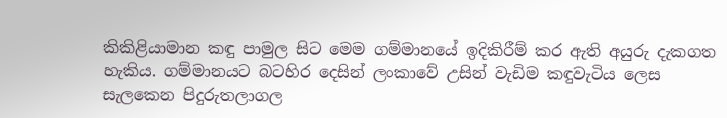කිකිළියාමාන කඳු පාමුල සිට මෙම ගම්මානයේ ඉදිකිරීම් කර ඇති අයුරු දැකගත හැකිය. ගම්මානයට බටහිර දෙසින් ලංකාවේ උසින් වැඩිම කඳුවැටිය ලෙස සැලකෙන පිදුරුතලාගල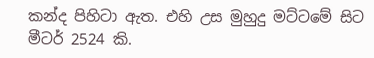කන්ද පිහිටා ඇත. එහි උස මුහුදු මට්ටමේ සිට මීටර් 2524 කි.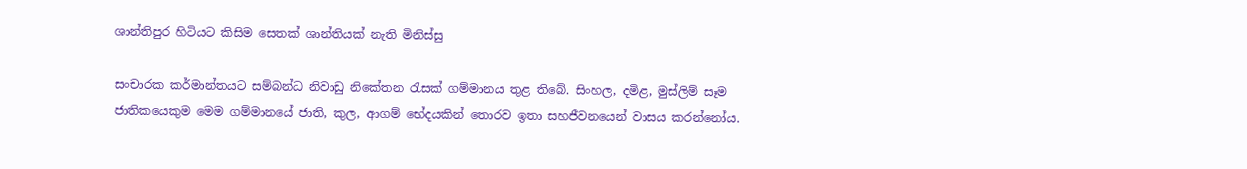ශාන්තිපුර හිටියට කිසිම සෙතක් ශාන්තියක් නැති මිනිස්සු

සංචාරක කර්මාන්තයට සම්බන්ධ නිවාඩු නිකේතන රැසක් ගම්මානය තුළ තිබේ. සිංහල, දමිළ, මුස්ලිම් සෑම ජාතිකයෙකුම මෙම ගම්මානයේ ජාති, කුල, ආගම් භේදයකින් තොරව ඉතා සහජීවනයෙන් වාසය කරන්නෝය.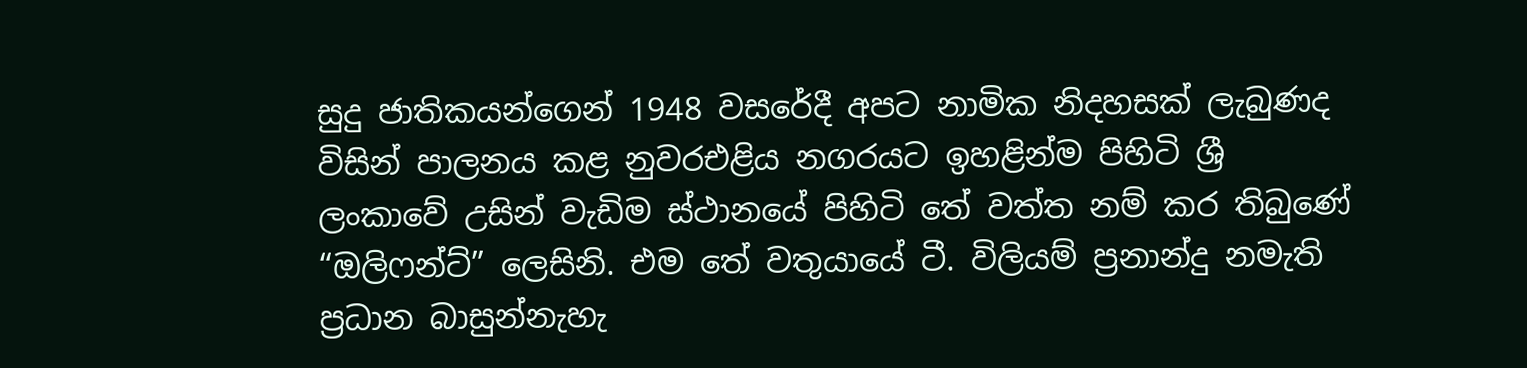සුදු ජාතිකයන්ගෙන් 1948 වසරේදී අපට නාමික නිදහසක් ලැබුණද විසින් පාලනය කළ නුවරඑළිය නගරයට ඉහළින්ම පිහිටි ශ්‍රී ලංකාවේ උසින් වැඩිම ස්ථානයේ පිහිටි තේ වත්ත නම් කර තිබුණේ “ඔලිෆන්ට්” ලෙසිනි. එම තේ වතුයායේ ටී. විලියම් ප්‍රනාන්දු නමැති ප්‍රධාන බාසුන්නැහැ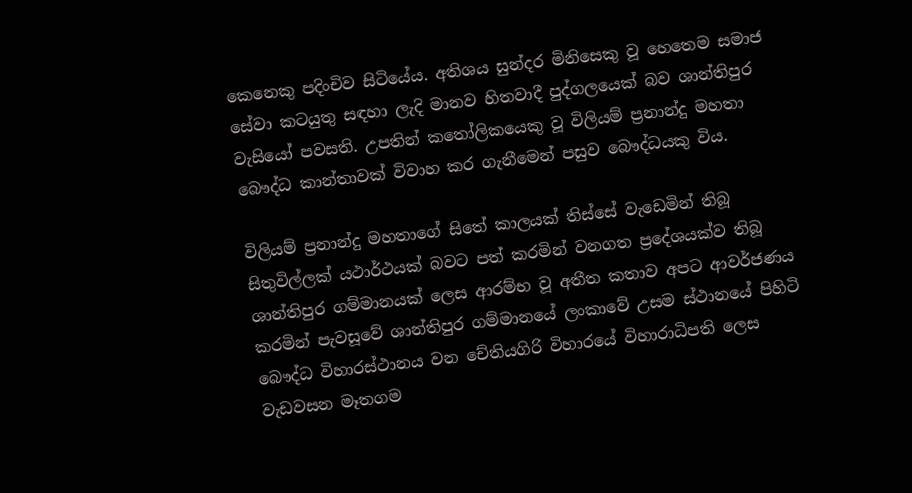කෙනෙකු පදිංචිව සිටියේය. අතිශය සුන්දර මිනිසෙකු වූ හෙතෙම සමාජ සේවා කටයුතු සඳහා ලැදි මානව හිතවාදී පුද්ගලයෙක් බව ශාන්තිපුර වැසියෝ පවසති. උපතින් කතෝලිකයෙකු වූ විලියම් ප්‍රනාන්දු මහතා බෞද්ධ කාන්තාවක් විවාහ කර ගැනීමෙන් පසුව බෞද්ධයකු විය.

විලියම් ප්‍රනාන්දු මහතාගේ සිතේ කාලයක් තිස්සේ වැඩෙමින් තිබූ සිතුවිල්ලක් යථාර්ථයක් බවට පත් කරමින් වනගත ප්‍රදේශයක්ව තිබූ ශාන්තිපුර ගම්මානයක් ලෙස ආරම්භ වූ අතීත කතාව අපට ආවර්ජණය කරමින් පැවසූවේ ශාන්තිපුර ගම්මානයේ ලංකාවේ උසම ස්ථානයේ පිහිටි බෞද්ධ විහාරස්ථානය වන චේතියගිරි විහාරයේ විහාරාධිපති ලෙස වැඩවසන මෑතගම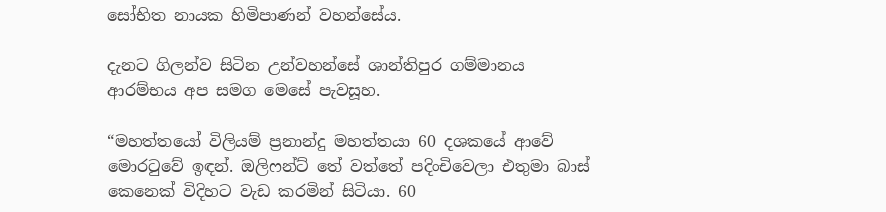සෝභිත නායක හිමිපාණන් වහන්සේය.

දැනට ගිලන්ව සිටින උන්වහන්සේ ශාන්තිපුර ගම්මානය ආරම්භය අප සමග මෙසේ පැවසූහ.

“මහත්තයෝ විලියම් ප්‍රනාන්දු මහත්තයා 60 දශකයේ ආවේ මොරටුවේ ඉඳන්. ඔලිෆන්ට් තේ වත්තේ පදිංචිවෙලා එතුමා බාස් කෙනෙක් විදිහට වැඩ කරමින් සිටියා. 60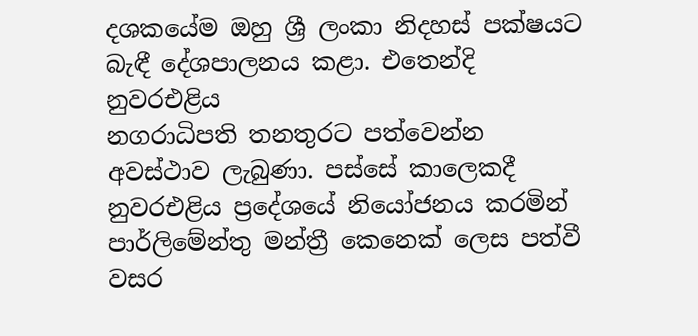දශකයේම ඔහු ශ්‍රී ලංකා නිදහස් පක්ෂයට බැඳී දේශපාලනය කළා. එතෙන්දි නුවරඑළිය
නගරාධිපති තනතුරට පත්වෙන්න අවස්ථාව ලැබුණා. පස්සේ කාලෙකදී නුවරඑළිය ප්‍රදේශයේ නියෝජනය කරමින් පාර්ලිමේන්තු මන්ත්‍රී කෙනෙක් ලෙස පත්වී වසර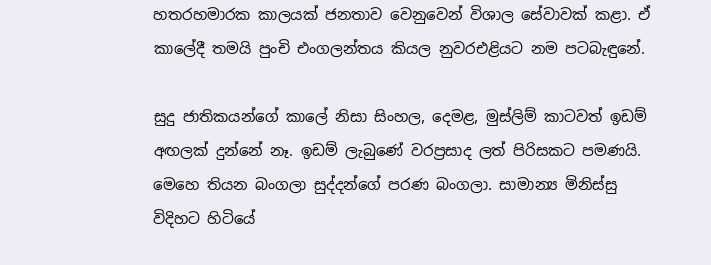හතරහමාරක කාලයක් ජනතාව වෙනුවෙන් විශාල සේවාවක් කළා. ඒ කාලේදී තමයි පුංචි එංගලන්තය කියල නුවරඑළියට නම පටබැඳුනේ.

සුදු ජාතිකයන්ගේ කාලේ නිසා සිංහල, දෙමළ, මුස්ලිම් කාටවත් ඉඩම් අඟලක් දුන්නේ නෑ. ඉඩම් ලැබුණේ වරප්‍රසාද ලත් පිරිසකට පමණයි. මෙහෙ තියන බංගලා සුද්දන්ගේ පරණ බංගලා. සාමාන්‍ය මිනිස්සු විදිහට හිටියේ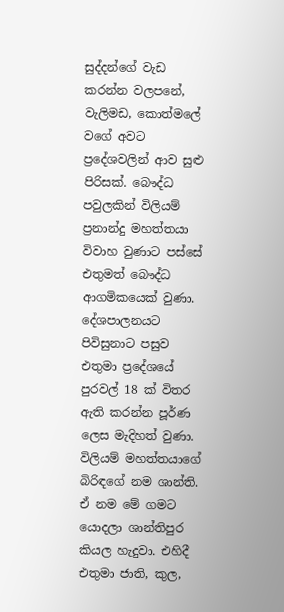සුද්දන්ගේ වැඩ කරන්න වලපනේ, වැලිමඩ, කොත්මලේ වගේ අවට ප්‍රදේශවලින් ආව සුළු පිරිසක්. බෞද්ධ පවුලකින් විලියම් ප්‍රනාන්දු මහත්තයා විවාහ වුණාට පස්සේ එතුමත් බෞද්ධ ආගමිකයෙක් වුණා. දේශපාලනයට පිවිසුනාට පසුව එතුමා ප්‍රදේශයේ පුරවල් 18 ක් විතර ඇති කරන්න පූර්ණ ලෙස මැදිහත් වුණා. විලියම් මහත්තයාගේ බිරිඳගේ නම ශාන්ති. ඒ නම මේ ගමට යොදලා ශාන්තිපුර කියල හැදුවා. එහිදී එතුමා ජාති, කුල,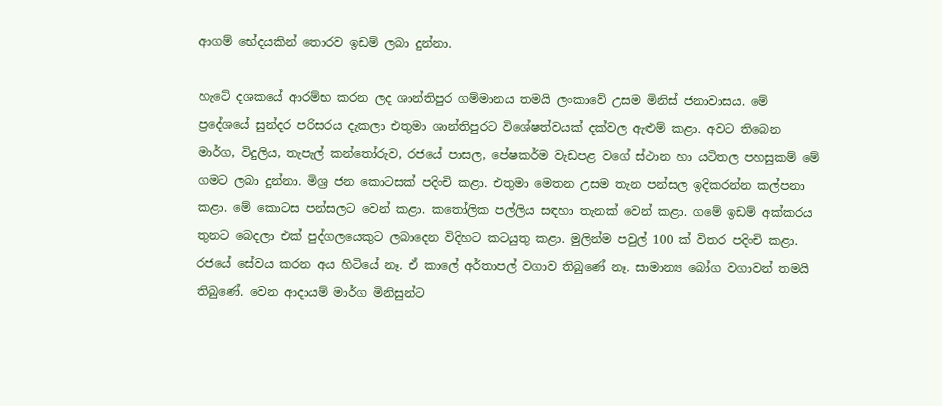ආගම් භේදයකින් තොරව ඉඩම් ලබා දුන්නා.

හැටේ දශකයේ ආරම්භ කරන ලද ශාන්තිපුර ගම්මානය තමයි ලංකාවේ උසම මිනිස් ජනාවාසය. මේ ප්‍රදේශයේ සුන්දර පරිසරය දැකලා එතුමා ශාන්තිපුරට විශේෂත්වයක් දක්වල ඇළුම් කළා. අවට තිබෙන මාර්ග, විදුලිය, තැපැල් කන්තෝරුව, රජයේ පාසල, පේෂකර්ම වැඩපළ වගේ ස්ථාන හා යටිතල පහසුකම් මේ ගමට ලබා දුන්නා. මිශ්‍ර ජන කොටසක් පදිංචි කළා. එතුමා මෙතන උසම තැන පන්සල ඉදිකරන්න කල්පනා කළා. මේ කොටස පන්සලට වෙන් කළා. කතෝලික පල්ලිය සඳහා තැනක් වෙන් කළා. ගමේ ඉඩම් අක්කරය තුනට බෙදලා එක් පුද්ගලයෙකුට ලබාදෙන විදිහට කටයුතු කළා. මුලින්ම පවුල් 100 ක් විතර පදිංචි කළා. රජයේ සේවය කරන අය හිටියේ නෑ. ඒ කාලේ අර්තාපල් වගාව තිබුණේ නෑ. සාමාන්‍ය බෝග වගාවන් තමයි තිබුණේ. වෙන ආදායම් මාර්ග මිනිසුන්ට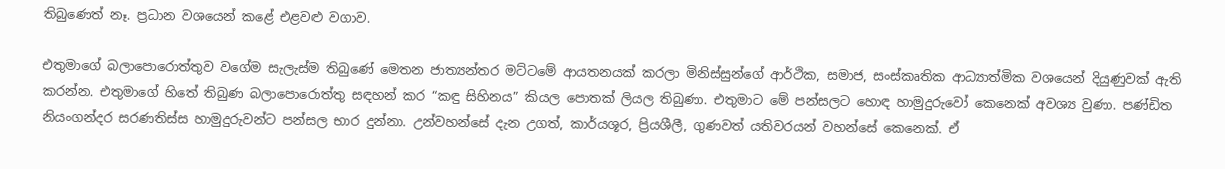තිබුණෙත් නෑ. ප්‍රධාන වශයෙන් කළේ එළවළු වගාව.

එතුමාගේ බලාපොරොත්තුව වගේම සැලැස්ම තිබුණේ මෙතන ජාත්‍යන්තර මට්ටමේ ආයතනයක් කරලා මිනිස්සුන්ගේ ආර්ථික, සමාජ, සංස්කෘතික ආධ්‍යාත්මික වශයෙන් දියුණුවක් ඇති කරන්න. එතුමාගේ හිතේ තිබුණ බලාපොරොත්තු සඳහන් කර “කඳු සිහිනය” කියල පොතක් ලියල තිබුණා. එතුමාට මේ පන්සලට හොඳ හාමුදුරුවෝ කෙනෙක් අවශ්‍ය වුණා. පණ්ඩිත නියංගන්දර සරණතිස්ස හාමුදුරුවන්ට පන්සල භාර දුන්නා. උන්වහන්සේ දැන උගත්, කාර්යශූර, ප්‍රියශීලී, ගුණවත් යතිවරයන් වහන්සේ කෙනෙක්. ඒ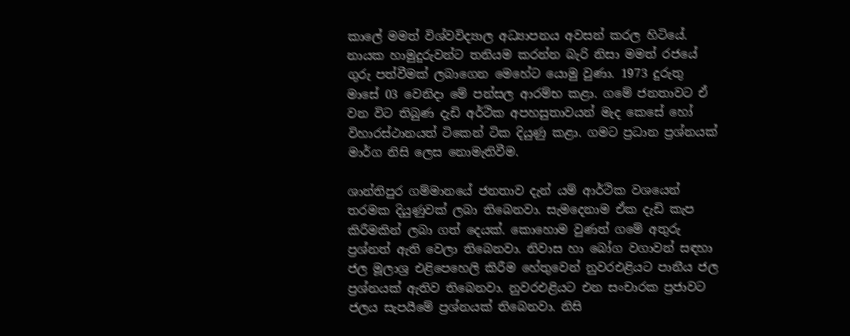කාලේ මමත් විශ්වවිද්‍යාල අධ්‍යාපනය අවසන් කරල හිටියේ. නායක හාමුදුරුවන්ට තනියම කරන්න බැරි නිසා මමත් රජයේ ගුරු පත්වීමක් ලබාගෙන මෙහේට යොමු වුණා. 1973 දුරුතු මාසේ 03 වෙනිදා මේ පන්සල ආරම්භ කළා. ගමේ ජනතාවට ඒ වන විට තිබුණ දැඩි අර්ථික අපහසුතාවයන් මැද කෙසේ හෝ විහාරස්ථානයත් ටිකෙන් ටික දියුණු කළා. ගමට ප්‍රධාන ප්‍රශ්නයක් මාර්ග නිසි ලෙස නොමැතිවීම.

ශාන්තිපුර ගම්මානයේ ජනතාව දැන් යම් ආර්ථික වශයෙන් තරමක දියුණුවක් ලබා තිබෙනවා. සැමදෙනාම ඒක දැඩි කැප කිරීමකින් ලබා ගත් දෙයක්. කොහොම වුණත් ගමේ අතුරු ප්‍රශ්නත් ඇති වෙලා තිබෙනවා. නිවාස හා බෝග වගාවන් සඳහා ජල මූලාශ්‍ර එළිපෙහෙලි කිරීම හේතුවෙන් නුවරඑළියට පානීය ජල ප්‍රශ්නයක් ඇතිව තිබෙනවා. නුවරඑළියට එන සංචාරක ප්‍රජාවට ජලය සැපයීමේ ප්‍රශ්නයක් තිබෙනවා. නිසි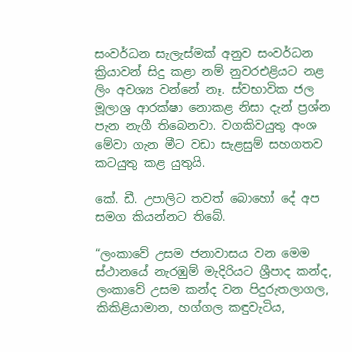සංවර්ධන සැලැස්මක් අනුව සංවර්ධන ක්‍රියාවන් සිදු කළා නම් නුවරඑළියට නළ ලිං අවශ්‍ය වන්නේ නෑ. ස්වභාවික ජල මූලාශ්‍ර ආරක්ෂා නොකළ නිසා දැන් ප්‍රශ්න පැන නැගී තිබෙනවා. වගකිවයුතු අංශ මේවා ගැන මීට වඩා සැළසුම් සහගතව කටයුතු කළ යුතුයි.

කේ. ඩී. උපාලිට තවත් බොහෝ දේ අප සමග කියන්නට තිබේ.

“ලංකාවේ උසම ජනාවාසය වන මෙම ස්ථානයේ නැරඹුම් මැදිරියට ශ්‍රීපාද කන්ද, ලංකාවේ උසම කන්ද වන පිදුරුතලාගල, කිකිළියාමාන, හග්ගල කඳුවැටිය,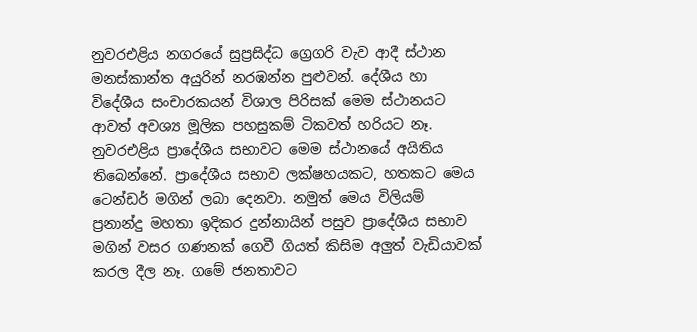නුවරඑළිය නගරයේ සුප්‍රසිද්ධ ග්‍රෙගරි වැව ආදී ස්ථාන මනස්කාන්ත අයුරින් නරඹන්න පුළුවන්. දේශීය හා විදේශීය සංචාරකයන් විශාල පිරිසක් මෙම ස්ථානයට ආවත් අවශ්‍ය මූලික පහසුකම් ටිකවත් හරියට නෑ. නුවරඑළිය ප්‍රාදේශීය සභාවට මෙම ස්ථානයේ අයිතිය තිබෙන්නේ. ප්‍රාදේශීය සභාව ලක්ෂහයකට, හතකට මෙය ටෙන්ඩර් මගින් ලබා දෙනවා. නමුත් මෙය විලියම් ප්‍රනාන්දු මහතා ඉදිකර දුන්නායින් පසුව ප්‍රාදේශීය සභාව මගින් වසර ගණනක් ගෙවී ගියත් කිසිම අලුත් වැඩියාවක් කරල දීල නෑ. ගමේ ජනතාවට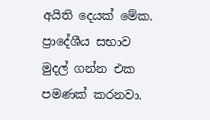අයිති දෙයක් මේක. ප්‍රාදේශීය සභාව මුදල් ගන්න එක පමණක් කරනවා.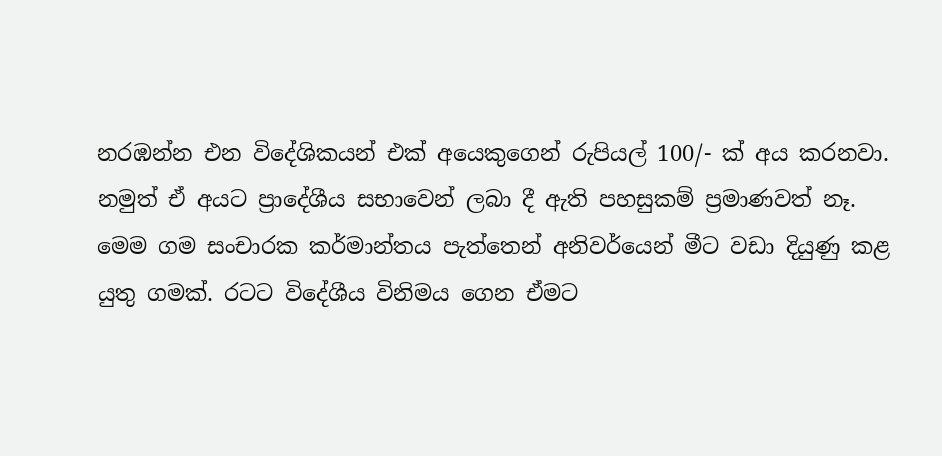නරඹන්න එන විදේශිකයන් එක් අයෙකුගෙන් රුපියල් 100/- ක් අය කරනවා. නමුත් ඒ අයට ප්‍රාදේශීය සභාවෙන් ලබා දී ඇති පහසුකම් ප්‍රමාණවත් නෑ. මෙම ගම සංචාරක කර්මාන්තය පැත්තෙන් අනිවර්යෙන් මීට වඩා දියුණු කළ යුතු ගමක්. රටට විදේශීය විනිමය ගෙන ඒමට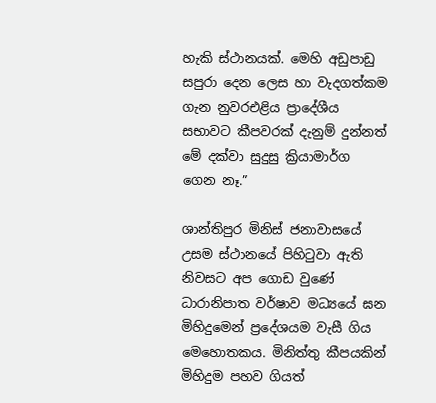හැකි ස්ථානයක්. මෙහි අඩුපාඩු සපුරා දෙන ලෙස හා වැදගත්කම ගැන නුවරඑළිය ප්‍රාදේශීය සභාවට කීපවරක් දැනුම් දුන්නත් මේ දක්වා සුදුසු ක්‍රියාමාර්ග ගෙන නෑ.”

ශාන්තිපුර මිනිස් ජනාවාසයේ උසම ස්ථානයේ පිහිටුවා ඇති නිවසට අප ගොඩ වුණේ ධාරානිපාත වර්ෂාව මධ්‍යයේ ඝන මිහිදුමෙන් ප්‍රදේශයම වැසී ගිය මෙහොතකය. මිනිත්තු කීපයකින් මිහිදුම පහව ගියත්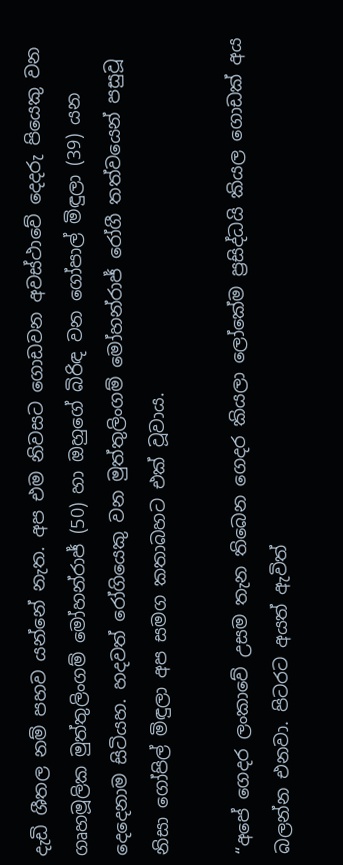දැඩි ශීතල නම් පහව යන්නේ නැත. අප එම නිවසට ගොඩවන අවස්ථාවේ දෙදරු පියෙකු වන ගෘහමූලික මුත්තුලිංගම් මෝහන්රාජ් (50) හා ඔහුගේ බිරිඳ වන ගෝපාල් මිඳුලා (39) යන දෙදෙනාම සිටියහ. හදවත් රෝගියෙකු වන මුත්තුලිංගම් මෝහන්රාජ් රෝගී තත්වයෙන් පසුවූ නිසා ගෝපිල් මිඳුලා අප සමග කතාබහට එක් වූවාය.

“අපේ ගෙදර ලංකාවේ උසම තැන තිබෙන ගෙදර කියලා ලෝකේම ප්‍රසිද්ධයි කියල ගොඩක් අය බලන්න එනවා. පිටරට අයත් ඇවිත්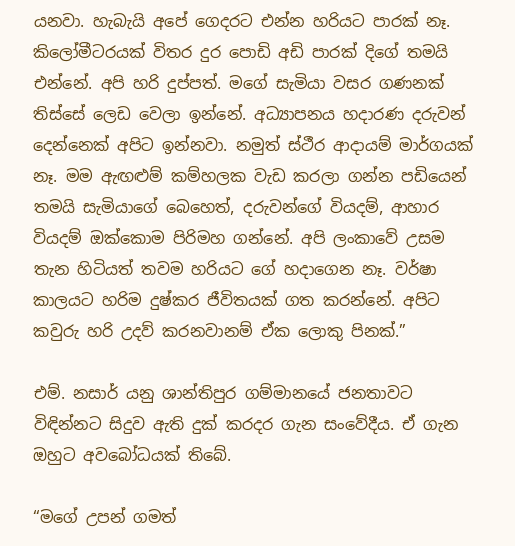යනවා. හැබැයි අපේ ගෙදරට එන්න හරියට පාරක් නෑ. කිලෝමීටරයක් විතර දුර පොඩි අඩි පාරක් දිගේ තමයි එන්නේ. අපි හරි දුප්පත්. මගේ සැමියා වසර ගණනක් තිස්සේ ලෙඩ වෙලා ඉන්නේ. අධ්‍යාපනය හදාරණ දරුවන් දෙන්නෙක් අපිට ඉන්නවා. නමුත් ස්ථීර ආදායම් මාර්ගයක් නෑ. මම ඇඟළුම් කම්හලක වැඩ කරලා ගන්න පඩියෙන් තමයි සැමියාගේ බෙහෙත්, දරුවන්ගේ වියදම්, ආහාර වියදම් ඔක්කොම පිරිමහ ගන්නේ. අපි ලංකාවේ උසම තැන හිටියත් තවම හරියට ගේ හදාගෙන නෑ. වර්ෂා කාලයට හරිම දුෂ්කර ජීවිතයක් ගත කරන්නේ. අපිට කවුරු හරි උදව් කරනවානම් ඒක ලොකු පිනක්.”

එම්. නසාර් යනු ශාන්තිපුර ගම්මානයේ ජනතාවට විඳින්නට සිදුව ඇති දුක් කරදර ගැන සංවේදීය. ඒ ගැන ඔහුට අවබෝධයක් තිබේ.

“මගේ උපන් ගමත්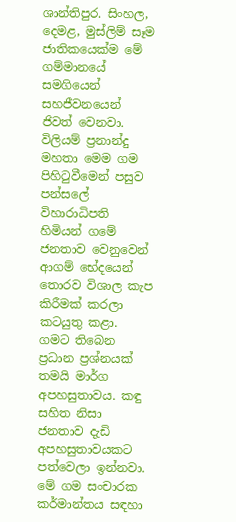ශාන්තිපුර. සිංහල, දෙමළ, මුස්ලිම් සෑම ජාතිකයෙක්ම මේ ගම්මානයේ සමගියෙන් සහජීවනයෙන් ජිවත් වෙනවා. විලියම් ප්‍රනාන්දු මහතා මෙම ගම පිහිටුවීමෙන් පසුව පන්සලේ විහාරාධිපති හිමියන් ගමේ ජනතාව වෙනුවෙන් ආගම් භේදයෙන් තොරව විශාල කැප කිරීමක් කරලා කටයුතු කළා. ගමට තිබෙන ප්‍රධාන ප්‍රශ්නයක් තමයි මාර්ග අපහසුතාවය. කඳු සහිත නිසා ජනතාව දැඩි අපහසුතාවයකට පත්වෙලා ඉන්නවා. මේ ගම සංචාරක කර්මාන්තය සඳහා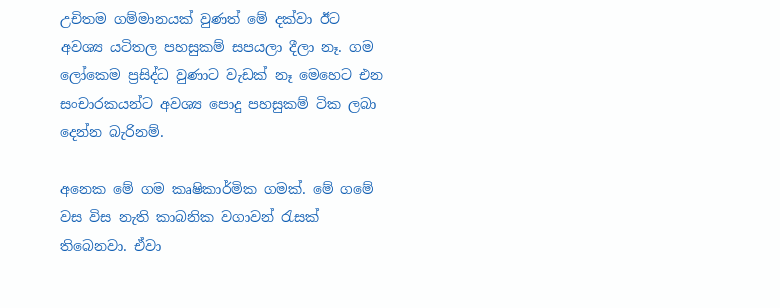උචිතම ගම්මානයක් වුණත් මේ දක්වා ඊට අවශ්‍ය යටිතල පහසුකම් සපයලා දීලා නෑ. ගම ලෝකෙම ප්‍රසිද්ධ වුණාට වැඩක් නෑ මෙහෙට එන සංචාරකයන්ට අවශ්‍ය පොදු පහසුකම් ටික ලබා දෙන්න බැරිනම්.

අනෙක මේ ගම කෘෂිකාර්මික ගමක්. මේ ගමේ වස විස නැති කාබනික වගාවන් රැසක් තිබෙනවා. ඒවා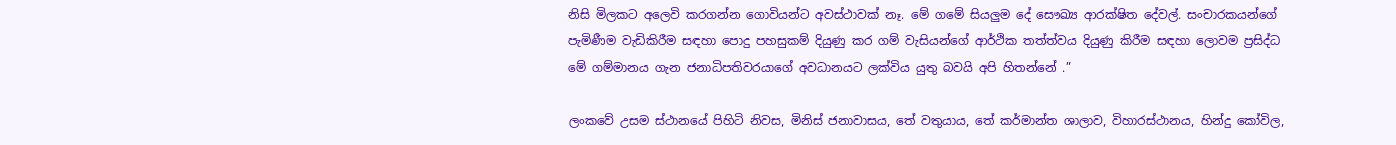නිසි මිලකට අලෙවි කරගන්න ගොවියන්ට අවස්ථාවක් නෑ. මේ ගමේ සියලුම දේ සෞඛ්‍ය ආරක්ෂිත දේවල්. සංචාරකයන්ගේ පැමිණීම වැඩිකිරීම සඳහා පොදු පහසුකම් දියුණු කර ගම් වැසියන්ගේ ආර්ථික තත්ත්වය දියුණු කිරීම සඳහා ලොවම ප්‍රසිද්ධ මේ ගම්මානය ගැන ජනාධිපතිවරයාගේ අවධානයට ලක්විය යුතු බවයි අපි හිතන්නේ .”

ලංකවේ උසම ස්ථානයේ පිහිටි නිවස, මිනිස් ජනාවාසය, තේ වතුයාය, තේ කර්මාන්ත ශාලාව, විහාරස්ථානය, හින්දු කෝවිල,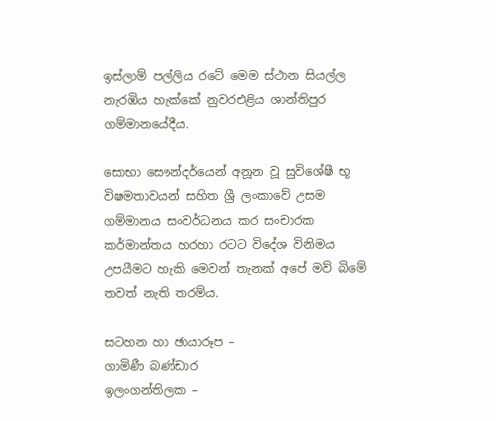ඉස්ලාම් පල්ලිය රටේ මෙම ස්ථාන සියල්ල නැරඹිය හැක්කේ නුවරඑළිය ශාන්තිපුර ගම්මානයේදීය.

සොභා සෞන්දර්යෙන් අනූන වූ සුවිශේෂී භූ විෂමතාවයන් සහිත ශ්‍රී ලංකාවේ උසම ගම්මානය සංවර්ධනය කර සංචාරක කර්මාන්තය හරහා රටට විදේශ විනිමය උපයීමට හැකි මෙවන් තැනක් අපේ මව් බිමේ තවත් නැති තරම්ය.

සටහන හා ඡායාරූප –
ගාමිණී බණ්ඩාර
ඉලංගන්තිලක –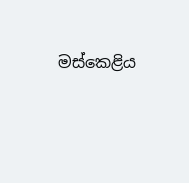මස්කෙළිය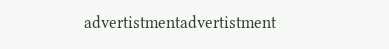advertistmentadvertistment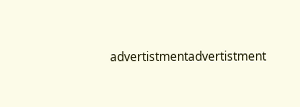advertistmentadvertistment